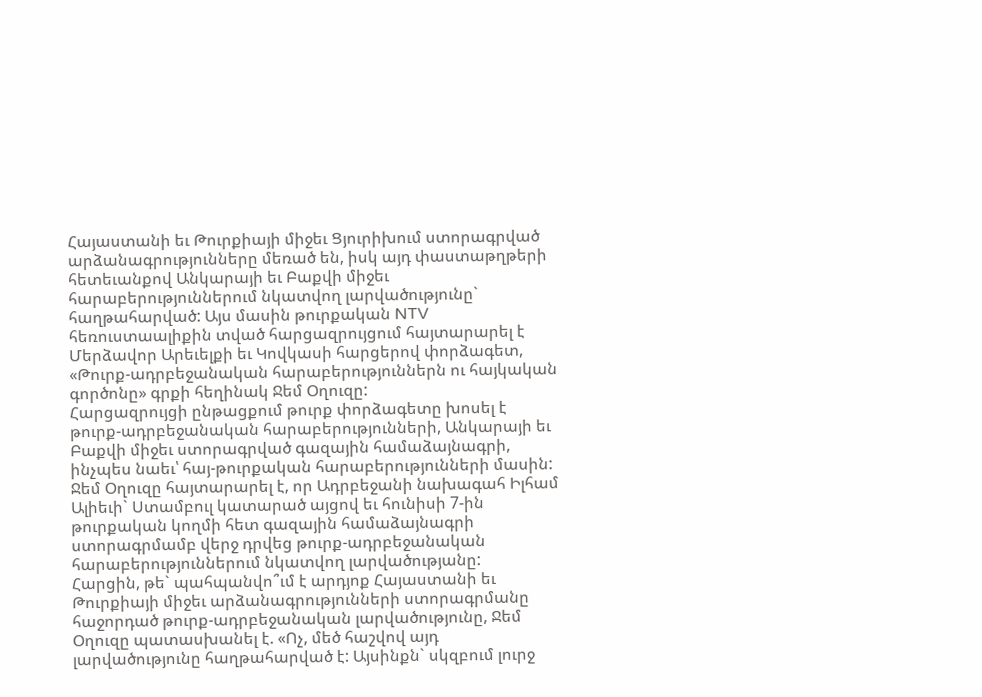Հայաստանի եւ Թուրքիայի միջեւ Ցյուրիխում ստորագրված արձանագրությունները մեռած են, իսկ այդ փաստաթղթերի հետեւանքով Անկարայի եւ Բաքվի միջեւ հարաբերություններում նկատվող լարվածությունը` հաղթահարված: Այս մասին թուրքական NTV հեռուստաալիքին տված հարցազրույցում հայտարարել է Մերձավոր Արեւելքի եւ Կովկասի հարցերով փորձագետ, «Թուրք-ադրբեջանական հարաբերություններն ու հայկական գործոնը» գրքի հեղինակ Ջեմ Օղուզը:
Հարցազրույցի ընթացքում թուրք փորձագետը խոսել է թուրք-ադրբեջանական հարաբերությունների, Անկարայի եւ Բաքվի միջեւ ստորագրված գազային համաձայնագրի, ինչպես նաեւ՝ հայ-թուրքական հարաբերությունների մասին: Ջեմ Օղուզը հայտարարել է, որ Ադրբեջանի նախագահ Իլհամ Ալիեւի` Ստամբուլ կատարած այցով եւ հունիսի 7-ին թուրքական կողմի հետ գազային համաձայնագրի ստորագրմամբ վերջ դրվեց թուրք-ադրբեջանական հարաբերություններում նկատվող լարվածությանը:
Հարցին, թե` պահպանվո՞ւմ է արդյոք Հայաստանի եւ Թուրքիայի միջեւ արձանագրությունների ստորագրմանը հաջորդած թուրք-ադրբեջանական լարվածությունը, Ջեմ Օղուզը պատասխանել է. «Ոչ, մեծ հաշվով այդ լարվածությունը հաղթահարված է: Այսինքն` սկզբում լուրջ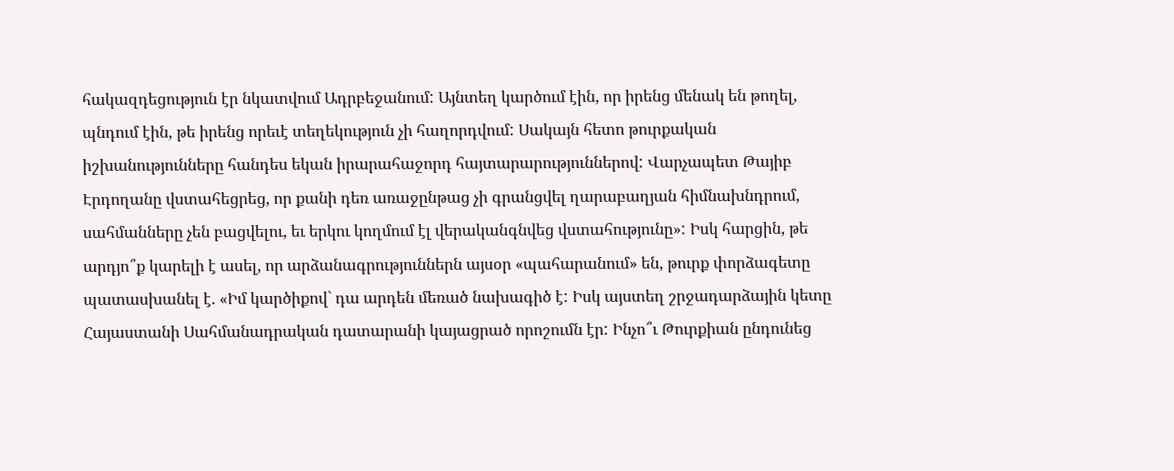հակազդեցություն էր նկատվում Ադրբեջանում: Այնտեղ կարծում էին, որ իրենց մենակ են թողել, պնդում էին, թե իրենց որեւէ տեղեկություն չի հաղորդվում: Սակայն հետո թուրքական իշխանությունները հանդես եկան իրարահաջորդ հայտարարություններով: Վարչապետ Թայիբ Էրդողանը վստահեցրեց, որ քանի դեռ առաջընթաց չի գրանցվել ղարաբաղյան հիմնախնդրում, սահմանները չեն բացվելու, եւ երկու կողմում էլ վերականգնվեց վստահությունը»: Իսկ հարցին, թե արդյո՞ք կարելի է ասել, որ արձանագրություններն այսօր «պահարանում» են, թուրք փորձագետը պատասխանել է. «Իմ կարծիքով` դա արդեն մեռած նախագիծ է: Իսկ այստեղ շրջադարձային կետը Հայաստանի Սահմանադրական դատարանի կայացրած որոշումն էր: Ինչո՞ւ Թուրքիան ընդունեց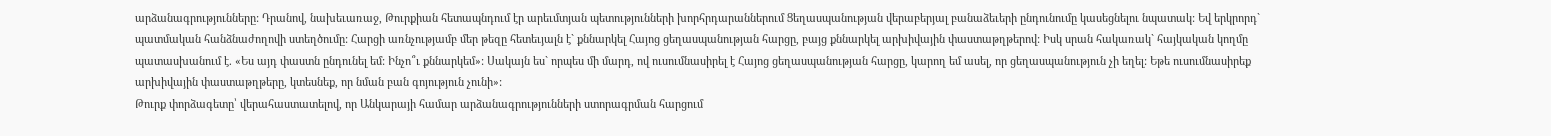արձանագրությունները: Դրանով, նախեւառաջ, Թուրքիան հետապնդում էր արեւմտյան պետությունների խորհրդարաններում Ցեղասպանության վերաբերյալ բանաձեւերի ընդունումը կասեցնելու նպատակ: Եվ երկրորդ` պատմական հանձնաժողովի ստեղծումը: Հարցի առնչությամբ մեր թեզը հետեւյալն է` քննարկել Հայոց ցեղասպանության հարցը, բայց քննարկել արխիվային փաստաթղթերով: Իսկ սրան հակառակ` հայկական կողմը պատասխանում է. «Ես այդ փաստն ընդունել եմ: Ինչո՞ւ քննարկեմ»: Սակայն ես` որպես մի մարդ, ով ուսումնասիրել է Հայոց ցեղասպանության հարցը, կարող եմ ասել, որ ցեղասպանություն չի եղել: Եթե ուսումնասիրեք արխիվային փաստաթղթերը, կտեսնեք, որ նման բան գոյություն չունի»:
Թուրք փորձագետը՝ վերահաստատելով, որ Անկարայի համար արձանագրությունների ստորագրման հարցում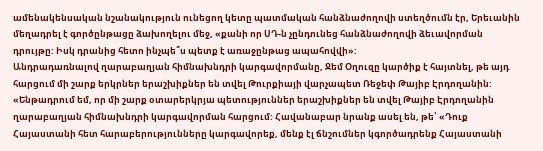ամենակենսական նշանակություն ունեցող կետը պատմական հանձնաժողովի ստեղծումն էր, Երեւանին մեղադրել է գործընթացը ձախողելու մեջ, «քանի որ ՍԴ-ն չընդունեց հանձնաժողովի ձեւավորման դրույթը: Իսկ դրանից հետո ինչպե՞ս պետք է առաջընթաց ապահովվի»:
Անդրադառնալով ղարաբաղյան հիմնախնդրի կարգավորմանը, Ջեմ Օղուզը կարծիք է հայտնել, թե այդ հարցում մի շարք երկրներ երաշխիքներ են տվել Թուրքիայի վարչապետ Ռեջեփ Թայիբ Էրդողանին: «Ենթադրում եմ, որ մի շարք օտարերկրյա պետություններ երաշխիքներ են տվել Թայիբ Էրդողանին ղարաբաղյան հիմնախնդրի կարգավորման հարցում: Հավանաբար նրանք ասել են, թե՝ «Դուք Հայաստանի հետ հարաբերությունները կարգավորեք, մենք էլ ճնշումներ կգործադրենք Հայաստանի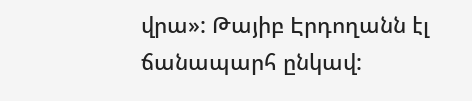վրա»: Թայիբ Էրդողանն էլ ճանապարհ ընկավ: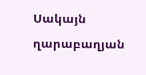Սակայն ղարաբաղյան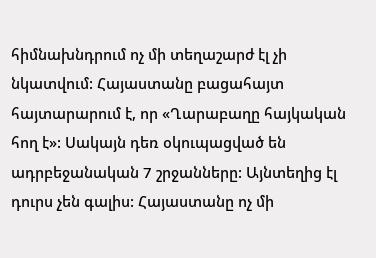հիմնախնդրում ոչ մի տեղաշարժ էլ չի նկատվում: Հայաստանը բացահայտ հայտարարում է, որ «Ղարաբաղը հայկական հող է»: Սակայն դեռ օկուպացված են ադրբեջանական 7 շրջանները: Այնտեղից էլ դուրս չեն գալիս: Հայաստանը ոչ մի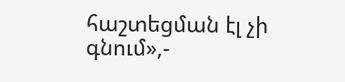հաշտեցման էլ չի գնում»,-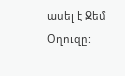ասել է Ջեմ Օղուզը: